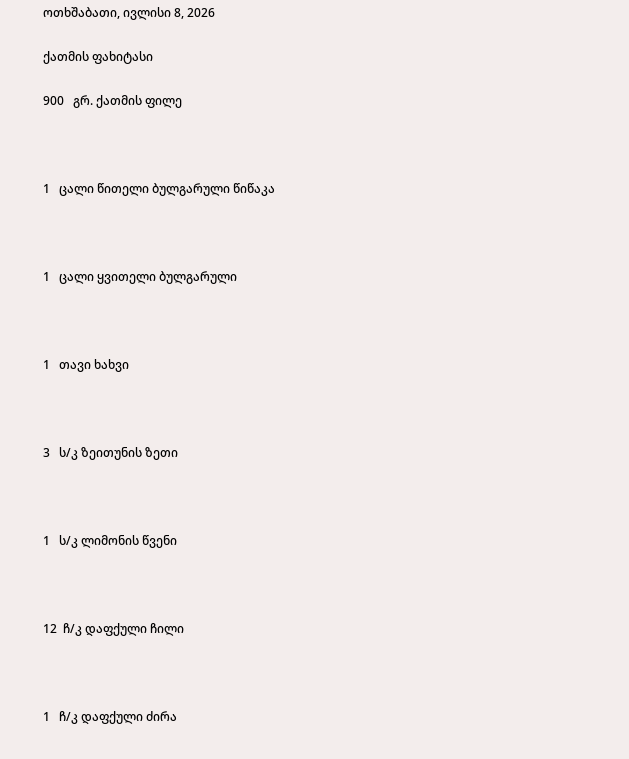ოთხშაბათი, ივლისი 8, 2026

ქათმის ფახიტასი

900   გრ. ქათმის ფილე



1   ცალი წითელი ბულგარული წიწაკა



1   ცალი ყვითელი ბულგარული



1   თავი ხახვი



3   ს/კ ზეითუნის ზეთი



1   ს/კ ლიმონის წვენი



12  ჩ/კ დაფქული ჩილი



1   ჩ/კ დაფქული ძირა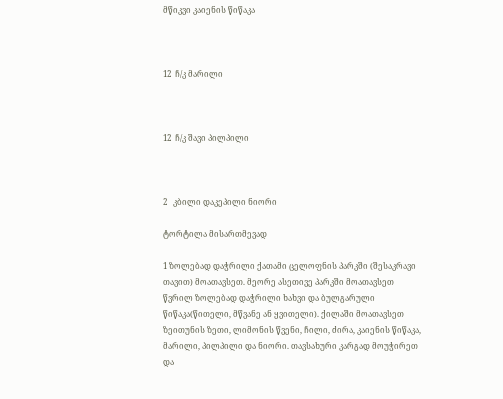მწიკვი კაიენის წიწაკა



12  ჩ/კ მარილი



12  ჩ/კ შავი პილპილი



2   კბილი დაკეპილი ნიორი

ტორტილა მისართმევად

1 ზოლებად დაჭრილი ქათამი ცელოფნის პარკში (შესაკრავი თავით) მოათავსეთ. მეორე ასეთივე პარკში მოათავსეთ წვრილ ზოლებად დაჭრილი ხახვი და ბულგარული წიწაკა(წითელი, მწვანე ან ყვითელი). ქილაში მოათავსეთ ზეითუნის ზეთი, ლიმონის წვენი, ჩილი, ძირა, კაიენის წიწაკა, მარილი, პილპილი და ნიორი. თავსახური კარგად მოუჭირეთ და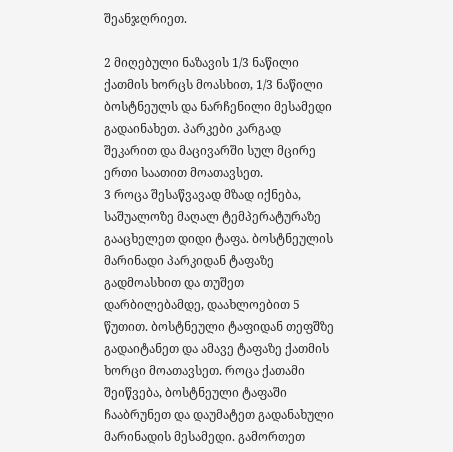შეანჯღრიეთ.

2 მიღებული ნაზავის 1/3 ნაწილი ქათმის ხორცს მოასხით, 1/3 ნაწილი ბოსტნეულს და ნარჩენილი მესამედი გადაინახეთ. პარკები კარგად შეკარით და მაცივარში სულ მცირე ერთი საათით მოათავსეთ.
3 როცა შესაწვავად მზად იქნება, საშუალოზე მაღალ ტემპერატურაზე გააცხელეთ დიდი ტაფა. ბოსტნეულის მარინადი პარკიდან ტაფაზე გადმოასხით და თუშეთ დარბილებამდე, დაახლოებით 5 წუთით. ბოსტნეული ტაფიდან თეფშზე გადაიტანეთ და ამავე ტაფაზე ქათმის ხორცი მოათავსეთ. როცა ქათამი შეიწვება, ბოსტნეული ტაფაში ჩააბრუნეთ და დაუმატეთ გადანახული მარინადის მესამედი. გამორთეთ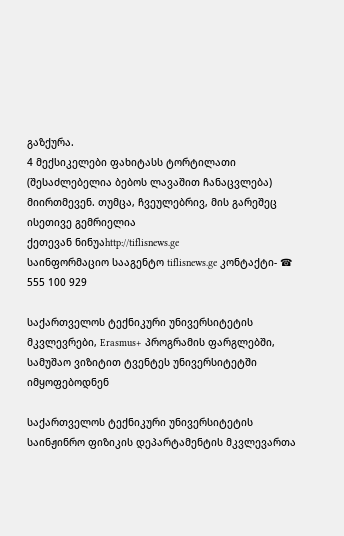გაზქურა.
4 მექსიკელები ფახიტასს ტორტილათი (შესაძლებელია ბებოს ლავაშით ჩანაცვლება) მიირთმევენ. თუმცა, ჩვეულებრივ, მის გარეშეც ისეთივე გემრიელია
ქეთევან ნინუაhttp://tiflisnews.ge
საინფორმაციო სააგენტო tiflisnews.ge კონტაქტი- ☎ 555 100 929

საქართველოს ტექნიკური უნივერსიტეტის მკვლევრები, Erasmus+ პროგრამის ფარგლებში, სამუშაო ვიზიტით ტვენტეს უნივერსიტეტში იმყოფებოდნენ

საქართველოს ტექნიკური უნივერსიტეტის საინჟინრო ფიზიკის დეპარტამენტის მკვლევართა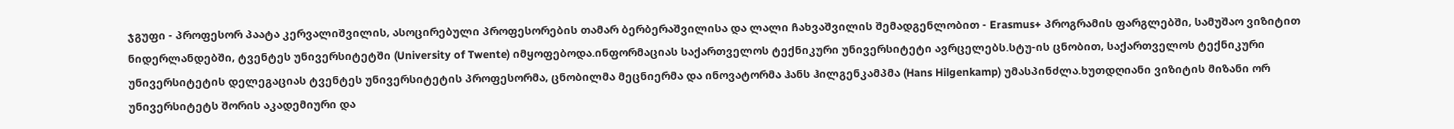ჯგუფი - პროფესორ პაატა კერვალიშვილის, ასოცირებული პროფესორების თამარ ბერბერაშვილისა და ლალი ჩახვაშვილის შემადგენლობით - Erasmus+ პროგრამის ფარგლებში, სამუშაო ვიზიტით ნიდერლანდებში, ტვენტეს უნივერსიტეტში (University of Twente) იმყოფებოდა.ინფორმაციას საქართველოს ტექნიკური უნივერსიტეტი ავრცელებს.სტუ-ის ცნობით, საქართველოს ტექნიკური უნივერსიტეტის დელეგაციას ტვენტეს უნივერსიტეტის პროფესორმა, ცნობილმა მეცნიერმა და ინოვატორმა ჰანს ჰილგენკამპმა (Hans Hilgenkamp) უმასპინძლა.ხუთდღიანი ვიზიტის მიზანი ორ უნივერსიტეტს შორის აკადემიური და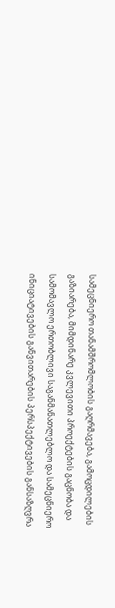სამეცნიერო თანამშრომლობის გაღრმავება, გამოცდილების გაზიარება, მიმდინარე კვლევითი პროექტების გაცნობა და სამომავლო ერთობლივი საგანმანათლებლო და სამეცნიერო ინიციატივების განვითარების პერსპექტივების განსაზღვრა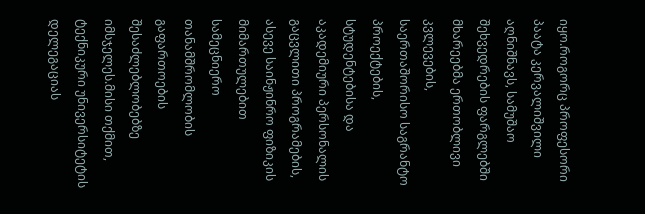იყო.როგორც პროფესორი პაატა კერვალიშვილი აღნიშნავს, სამუშაო შეხვედრების ფარგლებში მხარეებმა ერთობლივი კვლევების, საერთაშორისო საგრანტო პროექტების, სტუდენტებისა და აკადემიური პერსონალის გაცვლითი პროგრამების, ასევე საინჟინრო ფიზიკის მიმართულებით სამეცნიერო თანამშრომლობის გაფართოების შესაძლებლობებზე იმსჯელეს.მისი თქმით, ტექნიკური უნივერსიტეტის დელეგაციას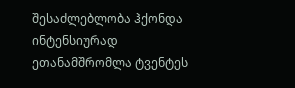შესაძლებლობა ჰქონდა ინტენსიურად ეთანამშრომლა ტვენტეს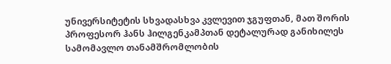უნივერსიტეტის სხვადასხვა კვლევით ჯგუფთან, მათ შორის პროფესორ ჰანს ჰილგენკამპთან დეტალურად განიხილეს სამომავლო თანამშრომლობის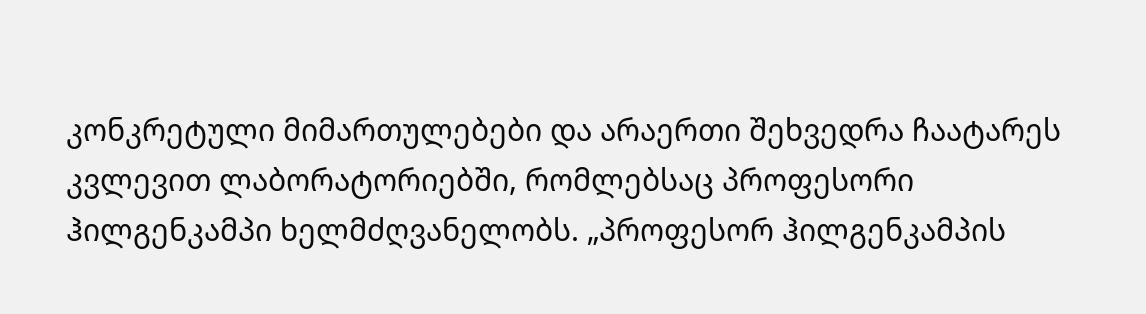კონკრეტული მიმართულებები და არაერთი შეხვედრა ჩაატარეს კვლევით ლაბორატორიებში, რომლებსაც პროფესორი ჰილგენკამპი ხელმძღვანელობს. „პროფესორ ჰილგენკამპის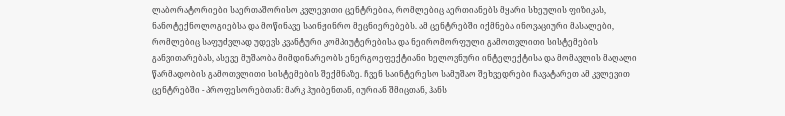ლაბორატორიები საერთაშორისო კვლევითი ცენტრებია, რომლებიც აერთიანებს მყარი სხეულის ფიზიკას, ნანოტექნოლოგიებსა და მოწინავე საინჟინრო მეცნიერებებს. ამ ცენტრებში იქმნება ინოვაციური მასალები, რომლებიც საფუძვლად უდევს კვანტური კომპიუტერებისა და ნეირომორფული გამოთვლითი სისტემების განვითარებას, ასევე მუშაობა მიმდინარეობს ენერგოეფექტიანი ხელოვნური ინტელექტისა და მომავლის მაღალი წარმადობის გამოთვლითი სისტემების შექმნაზე. ჩვენ საინტერესო სამუშაო შეხვედრები ჩავატარეთ ამ კვლევით ცენტრებში - პროფესორებთან: მარკ ჰუიბენთან, იურიან შმიცთან, ჰანს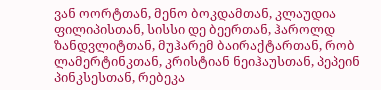ვან ოორტთან, მენო ბოკდამთან, კლაუდია ფილიპისთან, სისსი დე ბეერთან, ჰაროლდ ზანდვლიტთან, მუჰარემ ბაირაქტართან, რობ ლამერტინკთან, კრისტიან ნეიჰაუსთან, პეპეინ პინკსესთან, რებეკა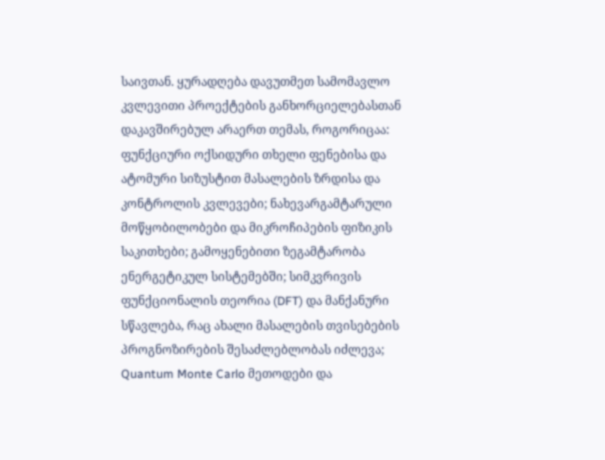საივთან. ყურადღება დავუთმეთ სამომავლო კვლევითი პროექტების განხორციელებასთან დაკავშირებულ არაერთ თემას, როგორიცაა: ფუნქციური ოქსიდური თხელი ფენებისა და ატომური სიზუსტით მასალების ზრდისა და კონტროლის კვლევები; ნახევარგამტარული მოწყობილობები და მიკროჩიპების ფიზიკის საკითხები; გამოყენებითი ზეგამტარობა ენერგეტიკულ სისტემებში; სიმკვრივის ფუნქციონალის თეორია (DFT) და მანქანური სწავლება, რაც ახალი მასალების თვისებების პროგნოზირების შესაძლებლობას იძლევა; Quantum Monte Carlo მეთოდები და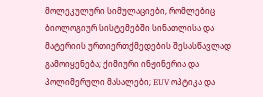მოლეკულური სიმულაციები, რომლებიც ბიოლოგიურ სისტემებში სინათლისა და მატერიის ურთიერთქმედების შესასწავლად გამოიყენება; ქიმიური ინჟინერია და პოლიმერული მასალები; EUV ოპტიკა და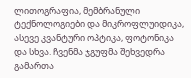ლითოგრაფია, მემბრანული ტექნოლოგიები და მიკროფლუიდიკა, ასევე კვანტური ოპტიკა, ფოტონიკა და სხვა. ჩვენმა ჯგუფმა შეხვედრა გამართა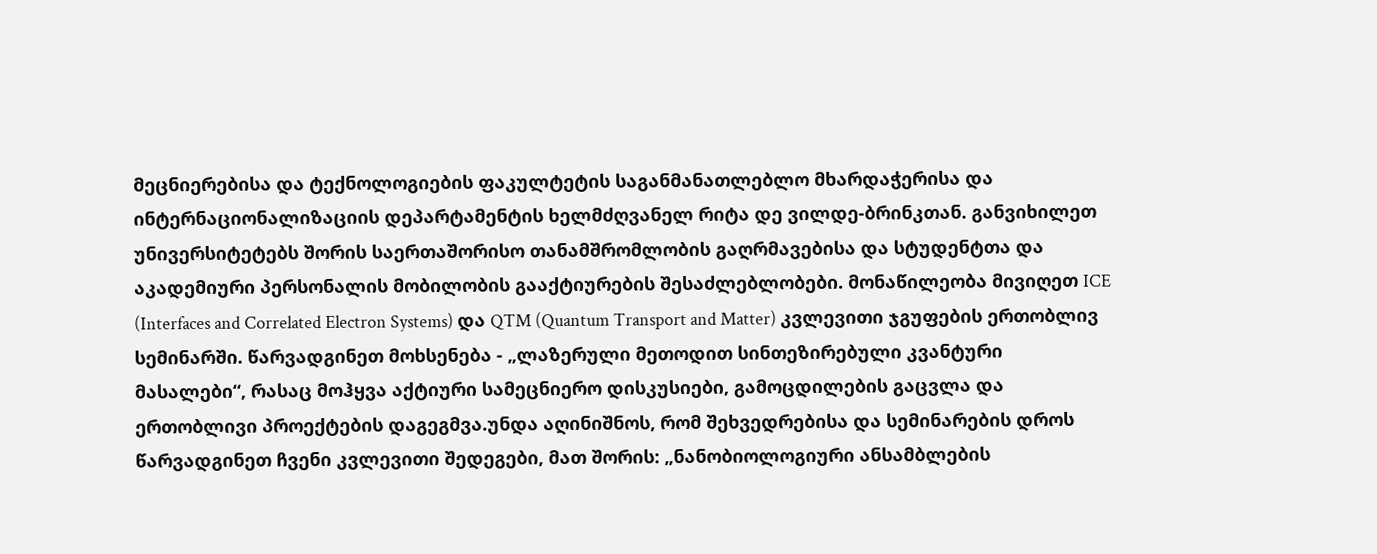მეცნიერებისა და ტექნოლოგიების ფაკულტეტის საგანმანათლებლო მხარდაჭერისა და ინტერნაციონალიზაციის დეპარტამენტის ხელმძღვანელ რიტა დე ვილდე-ბრინკთან. განვიხილეთ უნივერსიტეტებს შორის საერთაშორისო თანამშრომლობის გაღრმავებისა და სტუდენტთა და აკადემიური პერსონალის მობილობის გააქტიურების შესაძლებლობები. მონაწილეობა მივიღეთ ICE (Interfaces and Correlated Electron Systems) და QTM (Quantum Transport and Matter) კვლევითი ჯგუფების ერთობლივ სემინარში. წარვადგინეთ მოხსენება - „ლაზერული მეთოდით სინთეზირებული კვანტური მასალები“, რასაც მოჰყვა აქტიური სამეცნიერო დისკუსიები, გამოცდილების გაცვლა და ერთობლივი პროექტების დაგეგმვა.უნდა აღინიშნოს, რომ შეხვედრებისა და სემინარების დროს წარვადგინეთ ჩვენი კვლევითი შედეგები, მათ შორის: „ნანობიოლოგიური ანსამბლების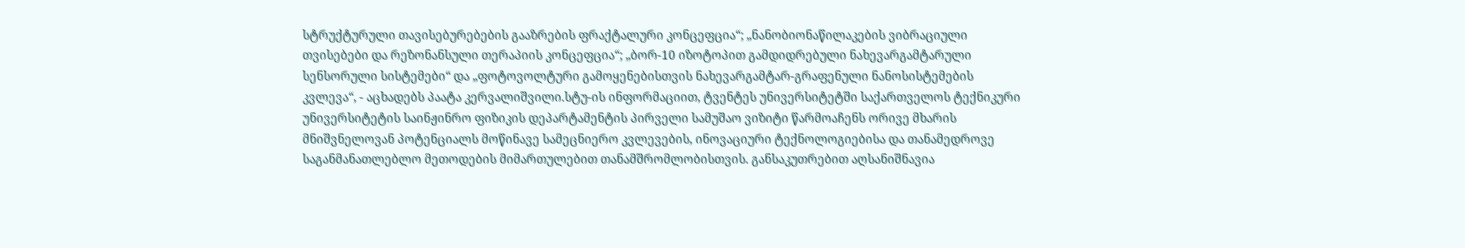სტრუქტურული თავისებურებების გააზრების ფრაქტალური კონცეფცია“; „ნანობიონაწილაკების ვიბრაციული თვისებები და რეზონანსული თერაპიის კონცეფცია“; „ბორ-10 იზოტოპით გამდიდრებული ნახევარგამტარული სენსორული სისტემები“ და „ფოტოვოლტური გამოყენებისთვის ნახევარგამტარ-გრაფენული ნანოსისტემების კვლევა“, - აცხადებს პაატა კერვალიშვილი.სტუ-ის ინფორმაციით, ტვენტეს უნივერსიტეტში საქართველოს ტექნიკური უნივერსიტეტის საინჟინრო ფიზიკის დეპარტამენტის პირველი სამუშაო ვიზიტი წარმოაჩენს ორივე მხარის მნიშვნელოვან პოტენციალს მოწინავე სამეცნიერო კვლევების, ინოვაციური ტექნოლოგიებისა და თანამედროვე საგანმანათლებლო მეთოდების მიმართულებით თანამშრომლობისთვის. განსაკუთრებით აღსანიშნავია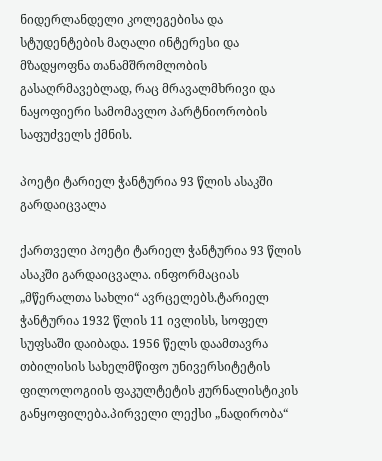ნიდერლანდელი კოლეგებისა და სტუდენტების მაღალი ინტერესი და მზადყოფნა თანამშრომლობის გასაღრმავებლად, რაც მრავალმხრივი და ნაყოფიერი სამომავლო პარტნიორობის საფუძველს ქმნის.

პოეტი ტარიელ ჭანტურია 93 წლის ასაკში გარდაიცვალა

ქართველი პოეტი ტარიელ ჭანტურია 93 წლის ასაკში გარდაიცვალა. ინფორმაციას „მწერალთა სახლი“ ავრცელებს.ტარიელ ჭანტურია 1932 წლის 11 ივლისს, სოფელ სუფსაში დაიბადა. 1956 წელს დაამთავრა თბილისის სახელმწიფო უნივერსიტეტის ფილოლოგიის ფაკულტეტის ჟურნალისტიკის განყოფილება.პირველი ლექსი „ნადირობა“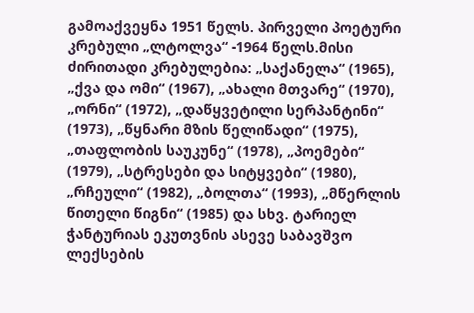გამოაქვეყნა 1951 წელს. პირველი პოეტური კრებული „ლტოლვა“ -1964 წელს.მისი ძირითადი კრებულებია: „საქანელა“ (1965), „ქვა და ომი“ (1967), „ახალი მთვარე“ (1970), „ორნი“ (1972), „დაწყვეტილი სერპანტინი“ (1973), „წყნარი მზის წელიწადი“ (1975), „თაფლობის საუკუნე“ (1978), „პოემები“ (1979), „სტრესები და სიტყვები“ (1980), „რჩეული“ (1982), „ბოლთა“ (1993), „მწერლის წითელი წიგნი“ (1985) და სხვ. ტარიელ ჭანტურიას ეკუთვნის ასევე საბავშვო ლექსების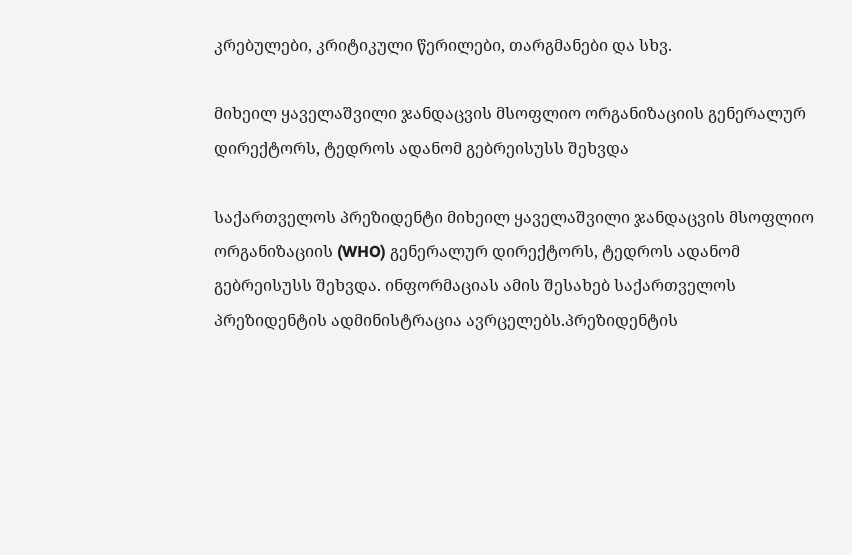კრებულები, კრიტიკული წერილები, თარგმანები და სხვ.

მიხეილ ყაველაშვილი ჯანდაცვის მსოფლიო ორგანიზაციის გენერალურ დირექტორს, ტედროს ადანომ გებრეისუსს შეხვდა

საქართველოს პრეზიდენტი მიხეილ ყაველაშვილი ჯანდაცვის მსოფლიო ორგანიზაციის (WHO) გენერალურ დირექტორს, ტედროს ადანომ გებრეისუსს შეხვდა. ინფორმაციას ამის შესახებ საქართველოს პრეზიდენტის ადმინისტრაცია ავრცელებს.პრეზიდენტის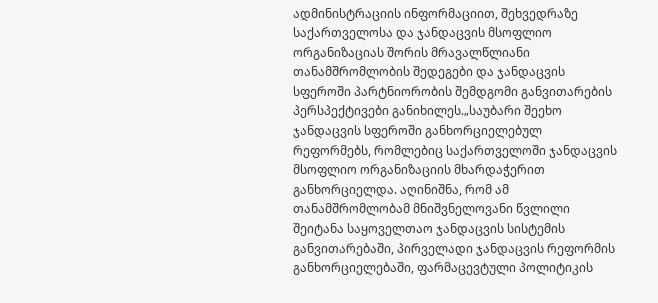ადმინისტრაციის ინფორმაციით, შეხვედრაზე საქართველოსა და ჯანდაცვის მსოფლიო ორგანიზაციას შორის მრავალწლიანი თანამშრომლობის შედეგები და ჯანდაცვის სფეროში პარტნიორობის შემდგომი განვითარების პერსპექტივები განიხილეს.„საუბარი შეეხო ჯანდაცვის სფეროში განხორციელებულ რეფორმებს, რომლებიც საქართველოში ჯანდაცვის მსოფლიო ორგანიზაციის მხარდაჭერით განხორციელდა. აღინიშნა, რომ ამ თანამშრომლობამ მნიშვნელოვანი წვლილი შეიტანა საყოველთაო ჯანდაცვის სისტემის განვითარებაში, პირველადი ჯანდაცვის რეფორმის განხორციელებაში, ფარმაცევტული პოლიტიკის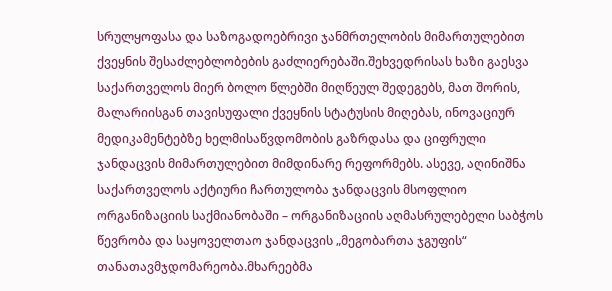სრულყოფასა და საზოგადოებრივი ჯანმრთელობის მიმართულებით ქვეყნის შესაძლებლობების გაძლიერებაში.შეხვედრისას ხაზი გაესვა საქართველოს მიერ ბოლო წლებში მიღწეულ შედეგებს, მათ შორის, მალარიისგან თავისუფალი ქვეყნის სტატუსის მიღებას, ინოვაციურ მედიკამენტებზე ხელმისაწვდომობის გაზრდასა და ციფრული ჯანდაცვის მიმართულებით მიმდინარე რეფორმებს. ასევე, აღინიშნა საქართველოს აქტიური ჩართულობა ჯანდაცვის მსოფლიო ორგანიზაციის საქმიანობაში – ორგანიზაციის აღმასრულებელი საბჭოს წევრობა და საყოველთაო ჯანდაცვის „მეგობართა ჯგუფის“ თანათავმჯდომარეობა.მხარეებმა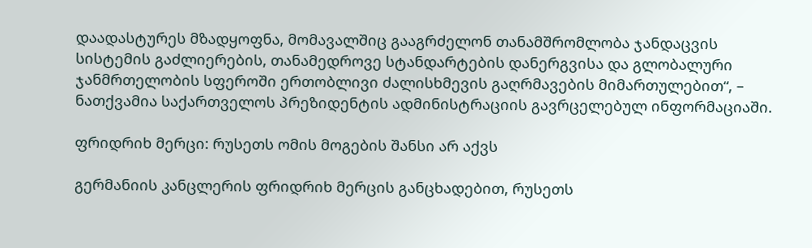დაადასტურეს მზადყოფნა, მომავალშიც გააგრძელონ თანამშრომლობა ჯანდაცვის სისტემის გაძლიერების, თანამედროვე სტანდარტების დანერგვისა და გლობალური ჯანმრთელობის სფეროში ერთობლივი ძალისხმევის გაღრმავების მიმართულებით“, – ნათქვამია საქართველოს პრეზიდენტის ადმინისტრაციის გავრცელებულ ინფორმაციაში.

ფრიდრიხ მერცი: რუსეთს ომის მოგების შანსი არ აქვს

გერმანიის კანცლერის ფრიდრიხ მერცის განცხადებით, რუსეთს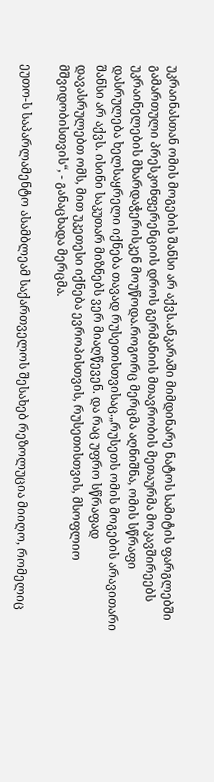უკრაინასთან ომის მოგების შანსი არ აქვს.ანკარაში მიმდინარე ნატოს სამიტის ფარგლებში გამართული პრესკონფერენციის დროს გერმანიის მთავრობის მეთაურმა მოკავშირეებს უკრაინელების მხარდაჭერისკენ მოუწოდა.როგორც მერცმა აღნიშნა, ომის სწრაფი დასრულება ხელსაყრელი იქნება თავად რუსეთისთვისაც.„რუსეთს ომის მოგების არავითარი შანსი არ აქვს. ისინი საკუთარ მიზნებს ვერ მიაღწევენ. და რაც უფრო სწრაფად დავასრულებთ ომს, მით უკეთესი იქნება ევროპისთვის, რუსეთისთვის, მსოფლიო მშვიდობისთვის“, - განაცხადა მერცმა.

ეუთო-ს საპარლამენტო ასამბლეამ საქართველოს შესახებ რეზოლუცია მიიღო, რომელიც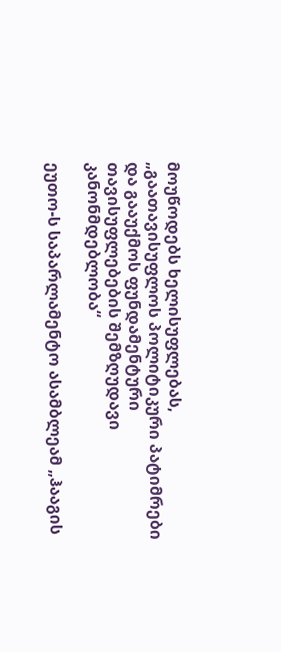მოუწოდებს ხელისუფლებას, „გაათავისუფლოს პოლიტიკური პატიმრები და გააუქმოს ფუნდამენტური თავისუფლებების შემზღუდავი კანონმდებლობა“

ეუთო-ს საპარლამენტო ასამბლეამ „ჰააგის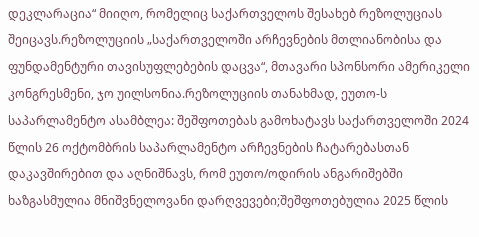დეკლარაცია“ მიიღო, რომელიც საქართველოს შესახებ რეზოლუციას შეიცავს.რეზოლუციის „საქართველოში არჩევნების მთლიანობისა და ფუნდამენტური თავისუფლებების დაცვა“, მთავარი სპონსორი ამერიკელი კონგრესმენი, ჯო უილსონია.რეზოლუციის თანახმად, ეუთო-ს საპარლამენტო ასამბლეა: შეშფოთებას გამოხატავს საქართველოში 2024 წლის 26 ოქტომბრის საპარლამენტო არჩევნების ჩატარებასთან დაკავშირებით და აღნიშნავს, რომ ეუთო/ოდირის ანგარიშებში ხაზგასმულია მნიშვნელოვანი დარღვევები;შეშფოთებულია 2025 წლის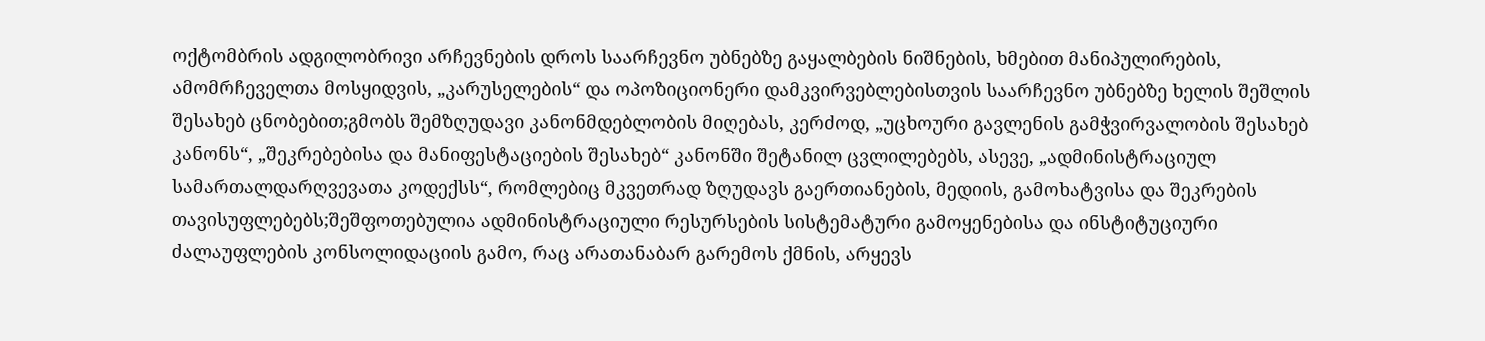ოქტომბრის ადგილობრივი არჩევნების დროს საარჩევნო უბნებზე გაყალბების ნიშნების, ხმებით მანიპულირების, ამომრჩეველთა მოსყიდვის, „კარუსელების“ და ოპოზიციონერი დამკვირვებლებისთვის საარჩევნო უბნებზე ხელის შეშლის შესახებ ცნობებით;გმობს შემზღუდავი კანონმდებლობის მიღებას, კერძოდ, „უცხოური გავლენის გამჭვირვალობის შესახებ კანონს“, „შეკრებებისა და მანიფესტაციების შესახებ“ კანონში შეტანილ ცვლილებებს, ასევე, „ადმინისტრაციულ სამართალდარღვევათა კოდექსს“, რომლებიც მკვეთრად ზღუდავს გაერთიანების, მედიის, გამოხატვისა და შეკრების თავისუფლებებს;შეშფოთებულია ადმინისტრაციული რესურსების სისტემატური გამოყენებისა და ინსტიტუციური ძალაუფლების კონსოლიდაციის გამო, რაც არათანაბარ გარემოს ქმნის, არყევს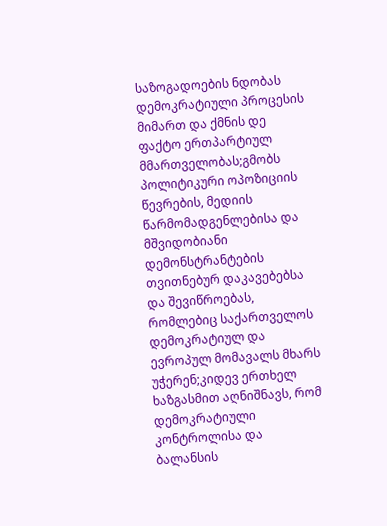საზოგადოების ნდობას დემოკრატიული პროცესის მიმართ და ქმნის დე ფაქტო ერთპარტიულ მმართველობას;გმობს პოლიტიკური ოპოზიციის წევრების, მედიის წარმომადგენლებისა და მშვიდობიანი დემონსტრანტების თვითნებურ დაკავებებსა და შევიწროებას, რომლებიც საქართველოს დემოკრატიულ და ევროპულ მომავალს მხარს უჭერენ;კიდევ ერთხელ ხაზგასმით აღნიშნავს, რომ დემოკრატიული კონტროლისა და ბალანსის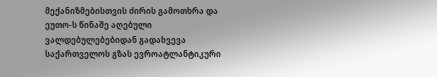მექანიზმებისთვის ძირის გამოთხრა და ეუთო-ს წინაშე აღებული ვალდებულებებიდან გადახვევა საქართველოს გზას ევროატლანტიკური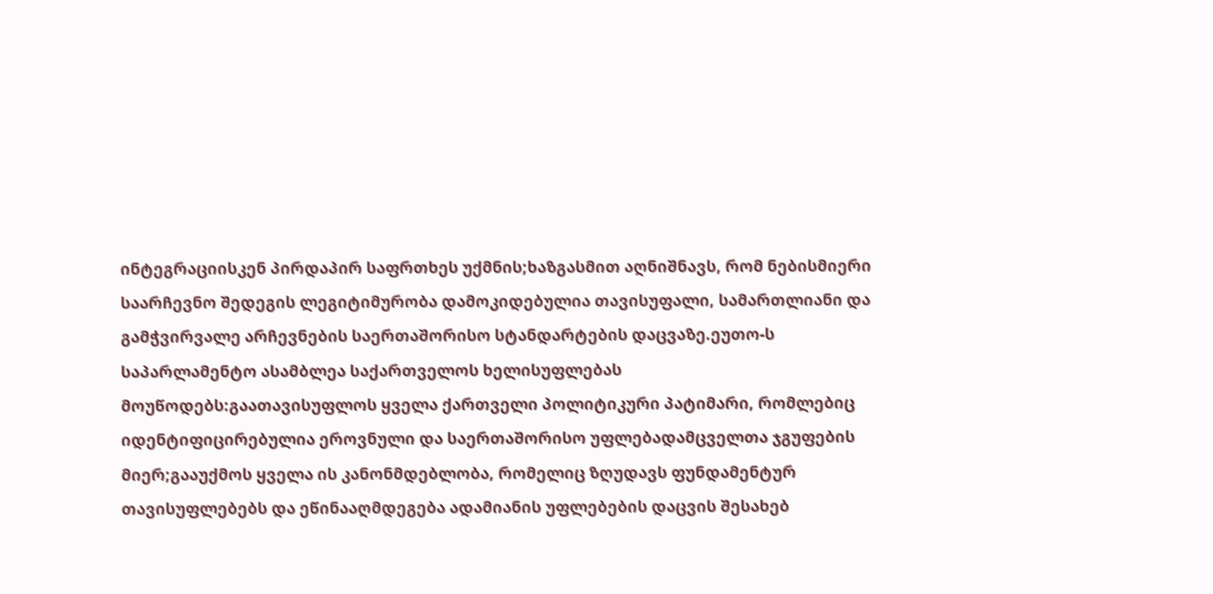ინტეგრაციისკენ პირდაპირ საფრთხეს უქმნის;ხაზგასმით აღნიშნავს, რომ ნებისმიერი საარჩევნო შედეგის ლეგიტიმურობა დამოკიდებულია თავისუფალი, სამართლიანი და გამჭვირვალე არჩევნების საერთაშორისო სტანდარტების დაცვაზე.ეუთო-ს საპარლამენტო ასამბლეა საქართველოს ხელისუფლებას მოუწოდებს:გაათავისუფლოს ყველა ქართველი პოლიტიკური პატიმარი, რომლებიც იდენტიფიცირებულია ეროვნული და საერთაშორისო უფლებადამცველთა ჯგუფების მიერ;გააუქმოს ყველა ის კანონმდებლობა, რომელიც ზღუდავს ფუნდამენტურ თავისუფლებებს და ეწინააღმდეგება ადამიანის უფლებების დაცვის შესახებ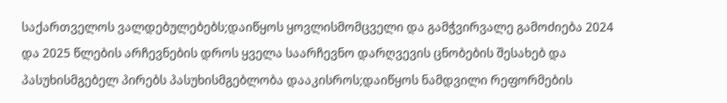საქართველოს ვალდებულებებს;დაიწყოს ყოვლისმომცველი და გამჭვირვალე გამოძიება 2024 და 2025 წლების არჩევნების დროს ყველა საარჩევნო დარღვევის ცნობების შესახებ და პასუხისმგებელ პირებს პასუხისმგებლობა დააკისროს;დაიწყოს ნამდვილი რეფორმების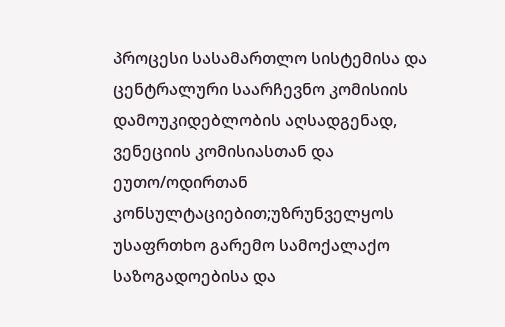პროცესი სასამართლო სისტემისა და ცენტრალური საარჩევნო კომისიის დამოუკიდებლობის აღსადგენად, ვენეციის კომისიასთან და ეუთო/ოდირთან კონსულტაციებით;უზრუნველყოს უსაფრთხო გარემო სამოქალაქო საზოგადოებისა და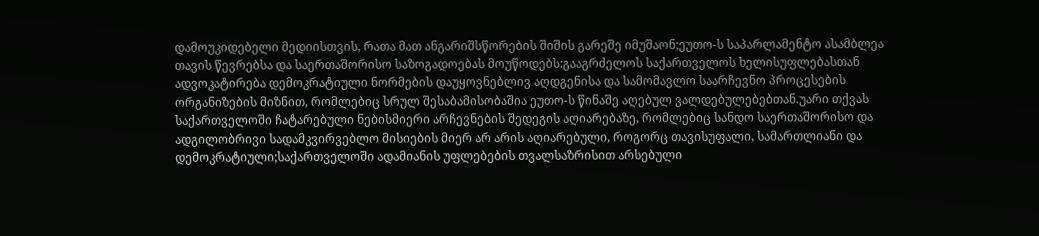დამოუკიდებელი მედიისთვის, რათა მათ ანგარიშსწორების შიშის გარეშე იმუშაონ;ეუთო-ს საპარლამენტო ასამბლეა თავის წევრებსა და საერთაშორისო საზოგადოებას მოუწოდებს:გააგრძელოს საქართველოს ხელისუფლებასთან ადვოკატირება დემოკრატიული ნორმების დაუყოვნებლივ აღდგენისა და სამომავლო საარჩევნო პროცესების ორგანიზების მიზნით, რომლებიც სრულ შესაბამისობაშია ეუთო-ს წინაშე აღებულ ვალდებულებებთან.უარი თქვას საქართველოში ჩატარებული ნებისმიერი არჩევნების შედეგის აღიარებაზე, რომლებიც სანდო საერთაშორისო და ადგილობრივი სადამკვირვებლო მისიების მიერ არ არის აღიარებული, როგორც თავისუფალი, სამართლიანი და დემოკრატიული;საქართველოში ადამიანის უფლებების თვალსაზრისით არსებული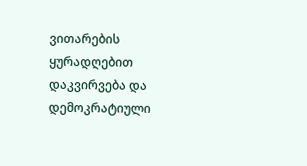ვითარების ყურადღებით დაკვირვება და დემოკრატიული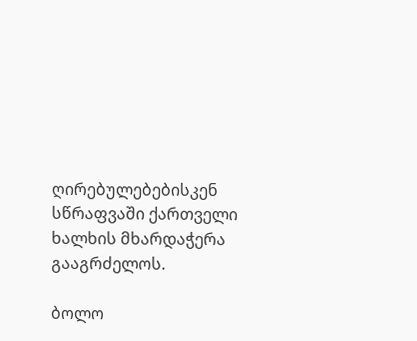ღირებულებებისკენ სწრაფვაში ქართველი ხალხის მხარდაჭერა გააგრძელოს.

ბოლო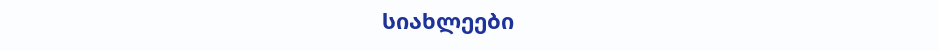სიახლეები